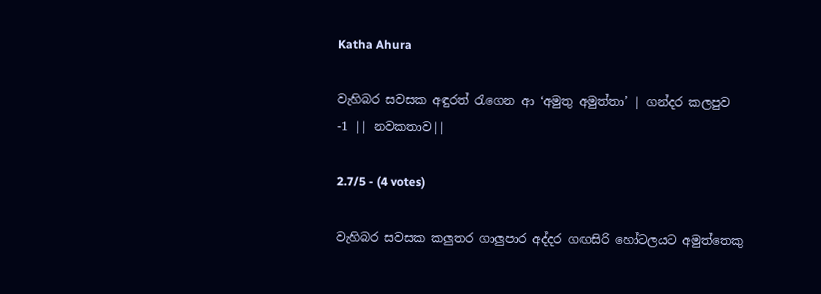Katha Ahura

වැහිබර සවසක අඳුරත් රැගෙන ආ ‘අමුතු අමුත්තා’ | ගන්දර කලපුව -1 || නවකතාව||

2.7/5 - (4 votes)

වැහිබර සවසක කලුතර ගාලුපාර අද්දර ගඟසිරි හෝටලයට අමුත්තෙකු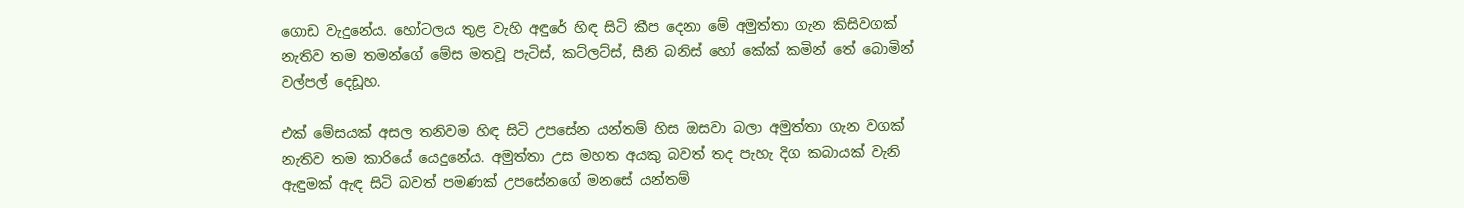ගොඩ වැදුනේය. හෝටලය තුළ වැහි අඳුරේ හිඳ සිටි කීප දෙනා මේ අමුත්තා ගැන කිසිවගක්‌ නැතිව තම තමන්ගේ මේස මතවූ පැටිස්‌, කට්‌ලට්‌ස්‌, සීනි බනිස්‌ හෝ කේක්‌ කමින් තේ බොමින් වල්පල් දෙඩූහ.

එක්‌ මේසයක්‌ අසල තනිවම හිඳ සිටි උපසේන යන්තම් හිස ඔසවා බලා අමුත්තා ගැන වගක්‌ නැතිව තම කාරියේ යෙදුනේය. අමුත්තා උස මහත අයකු බවත් තද පැහැ දිග කබායක්‌ වැනි ඇඳුමක්‌ ඇඳ සිටි බවත් පමණක්‌ උපසේනගේ මනසේ යන්තම්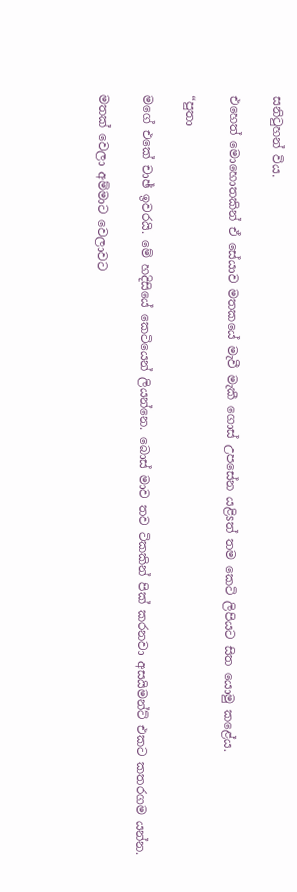සනිටුහන් විය.

එහෙත් මොහොතකින් ඒ සේයාව මතකයේ මැවී මැකී ගොස්‌ උපසේන යළිsත් තම කෙටි ලිපියට සිත යොමු කළේය.

“පුතා

මගේ එකේ චාඡ් ඉවරයි. මේ හදිසියේ කෙටියෙන් ලියන්නෙ. බොස්‌ මාව තව ටිකකින් පික්‌ කරනවා අසයිමන්ට්‌ එකට කතරගම යන්න.

මතක්‌ වෙලා අම්මාට වෙලාවට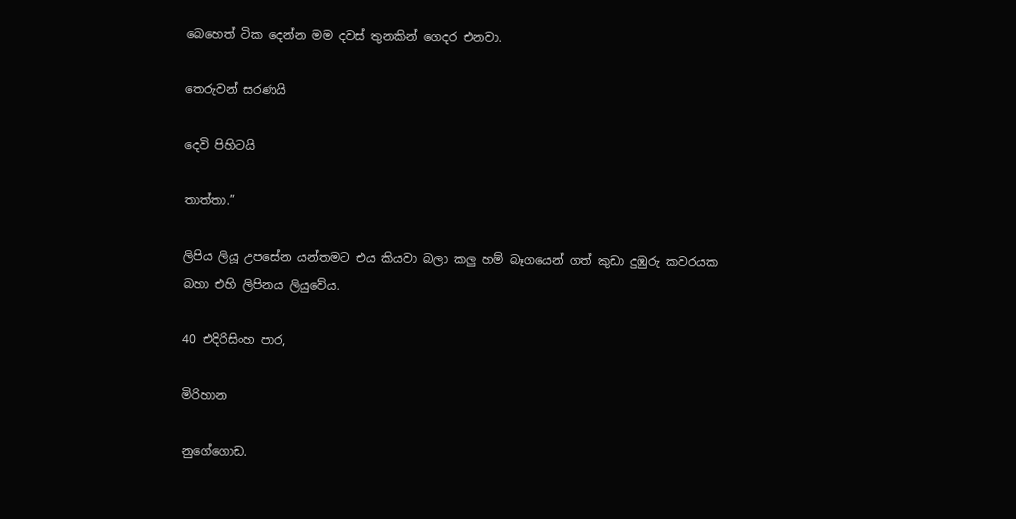බෙහෙත් ටික දෙන්න මම දවස්‌ තුනකින් ගෙදර එනවා.

තෙරුවන් සරණයි

දෙවි පිහිටයි

තාත්තා.”

ලිපිය ලියූ උපසේන යන්තමට එය කියවා බලා කලු හම් බෑගයෙන් ගත් කුඩා දුඹුරු කවරයක බහා එහි ලිපිනය ලියුවේය.

40 එදිරිසිංහ පාර,

මිරිහාන

නුගේගොඩ.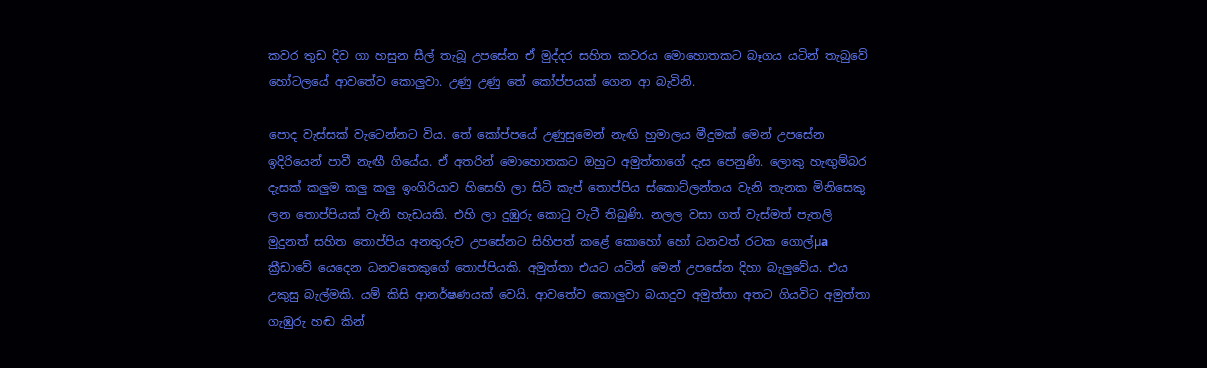කවර තුඩ දිව ගා හසුන සීල් තැබූ උපසේන ඒ මුද්දර සහිත කවරය මොහොතකට බෑගය යටින් තැබුවේ හෝටලයේ ආවතේව කොලුවා. උණු උණු තේ කෝප්පයක්‌ ගෙන ආ බැවිනි.

පොද වැස්‌සක්‌ වැටෙන්නට විය. තේ කෝප්පයේ උණුසුමෙන් නැඟි හුමාලය මීදුමක්‌ මෙන් උපසේන ඉදිරියෙන් පාවී නැඟී ගියේය. ඒ අතරින් මොහොතකට ඔහුට අමුත්තාගේ දැස පෙනුණි. ලොකු හැඟුම්බර දැසක්‌ කලුම කලු කලු ඉංගිරියාව හිසෙහි ලා සිටි කැප් තොප්පිය ස්‌කොට්‌ලන්තය වැනි තැනක මිනිසෙකු ලන තොප්පියක්‌ වැනි හැඩයකි. එහි ලා දුඹුරු කොටු වැටී තිබුණි. නලල වසා ගත් වැස්‌මත් පැතලි මුදුනත් සහිත තොප්පිය අනතුරුව උපසේනට සිහිපත් කළේ කොහෝ හෝ ධනවත් රටක ගොල්µa ක්‍රීඩාවේ යෙදෙන ධනවතෙකුගේ තොප්පියකි. අමුත්තා එයට යටින් මෙන් උපසේන දිහා බැලුවේය. එය උකුසු බැල්මකි. යම් කිසි ආනර්ෂණයක්‌ වෙයි. ආවතේව කොලුවා බයාදුව අමුත්තා අතට ගියවිට අමුත්තා ගැඹුරු හඬ කින්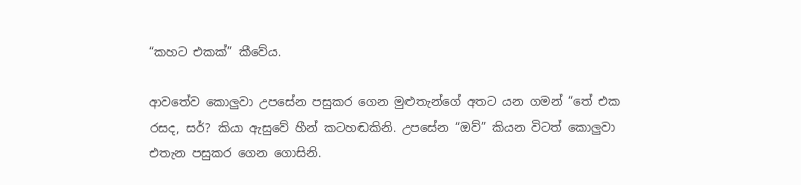“කහට එකක්‌” කීවේය.

ආවතේව කොලුවා උපසේන පසුකර ගෙන මුළුතැන්ගේ අතට යන ගමන් “තේ එක රසද, සර්? කියා ඇසුවේ හීන් කටහඬකිනි. උපසේන “ඔව්” කියන විටත් කොලුවා එතැන පසුකර ගෙන ගොසිනි.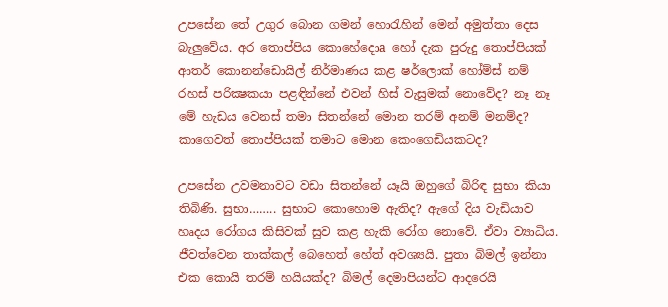උපසේන තේ උගුර බොන ගමන් හොරැහින් මෙන් අමුත්තා දෙස බැලුවේය. අර තොප්පිය කොහේදොa හෝ දැක පුරුදු තොප්පියක්‌ ආතර් කොනන්ඩොයිල් නිර්මාණය කළ ෂර්ලොක්‌ හෝම්ස්‌ නම් රහස්‌ පරික්‍ෂකයා පළඳින්නේ එවන් හිස්‌ වැසුමක්‌ නොවේද? නෑ නෑ මේ හැඩය වෙනස්‌ තමා සිතන්නේ මොන තරම් අනම් මනම්ද? කාගෙවත් තොප්පියක්‌ තමාට මොන කෙංගෙඩියකටද?

උපසේන උවමනාවට වඩා සිතන්නේ යෑයි ඔහුගේ බිරිඳ සුභා කියා තිබිණි. සුභා…….. සුභාට කොහොම ඇතිද? ඇගේ දිය වැඩියාව හෘදය රෝගය කිසිවක්‌ සුව කළ හැකි රෝග නොවේ. ඒවා ව්‍යාධිය. ජීවත්වෙන තාක්‌කල් බෙහෙත් හේත් අවශ්‍යයි. පුතා බිමල් ඉන්නා එක කොයි තරම් හයියක්‌ද? බිමල් දෙමාපියන්ට ආදරෙයි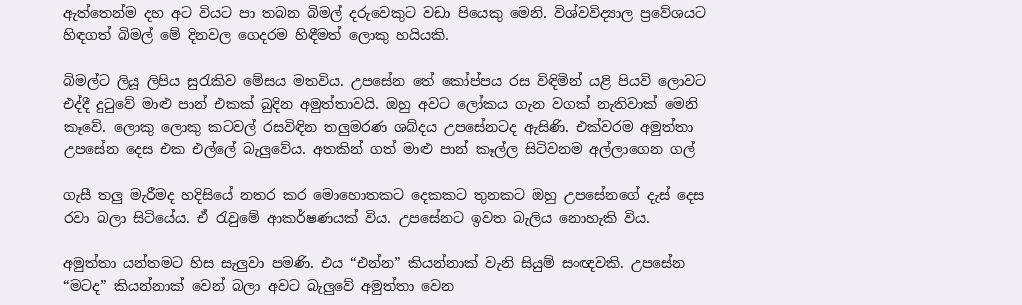ඇත්තෙන්ම දහ අට වියට පා තබන බිමල් දරුවෙකුට වඩා පියෙකු මෙනි. විශ්වවිද්‍යාල ප්‍රවේශයට හිඳගත් බිමල් මේ දිනවල ගෙදරම හිඳීමත් ලොකු හයියකි.

බිමල්ට ලියූ ලිපිය සුරැකිව මේසය මතවිය. උපසේන තේ කෝප්පය රස විඳිමින් යළි පියවි ලොවට එද්දී දුටුවේ මාළු පාන් එකක්‌ බුදින අමුත්තාවයි. ඔහු අවට ලෝකය ගැන වගක්‌ නැතිවාක්‌ මෙනි කෑවේ. ලොකු ලොකු කටවල් රසවිඳින තලුමරණ ශබ්දය උපසේනටද ඇසිණි. එක්‌වරම අමුත්තා උපසේන දෙස එක එල්ලේ බැලුවේය. අතකින් ගත් මාළු පාන් කෑල්ල සිටිවනම අල්ලාගෙන ගල්

ගැසී තලු මැරීමද හදිසියේ නතර කර මොහොතකට දෙකකට තුනකට ඔහු උපසේනගේ දැස්‌ දෙස රවා බලා සිටියේය. ඒ රැවුමේ ආකර්ෂණයක්‌ විය. උපසේනට ඉවත බැලිය නොහැකි විය.

අමුත්තා යන්තමට හිස සැලුවා පමණි. එය “එන්න” කියන්නාක්‌ වැනි සියුම් සංඥවකි. උපසේන “මටද” කියන්නාක්‌ වෙන් බලා අවට බැලුවේ අමුත්තා වෙන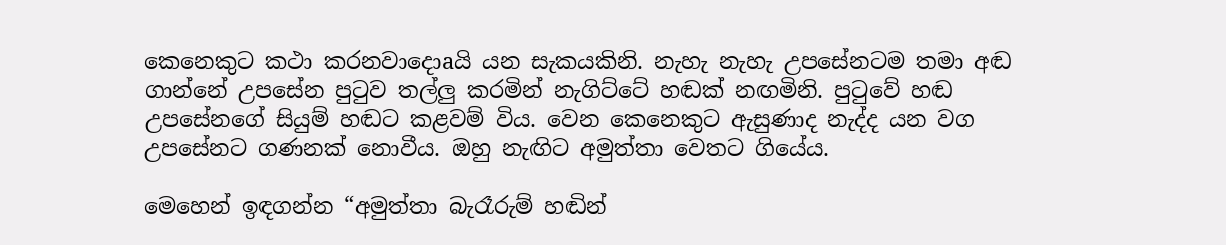කෙනෙකුට කථා කරනවාදොaයි යන සැකයකිනි. නැහැ නැහැ උපසේනටම තමා අඬ ගාන්නේ උපසේන පුටුව තල්ලු කරමින් නැගිට්‌ටේ හඬක්‌ නඟමිනි. පුටුවේ හඬ උපසේනගේ සියුම් හඬට කළවම් විය. වෙන කෙනෙකුට ඇසුණාද නැද්ද යන වග උපසේනට ගණනක්‌ නොවීය. ඔහු නැඟිට අමුත්තා වෙතට ගියේය.

මෙහෙන් ඉඳගන්න “අමුත්තා බැරෑරුම් හඬින්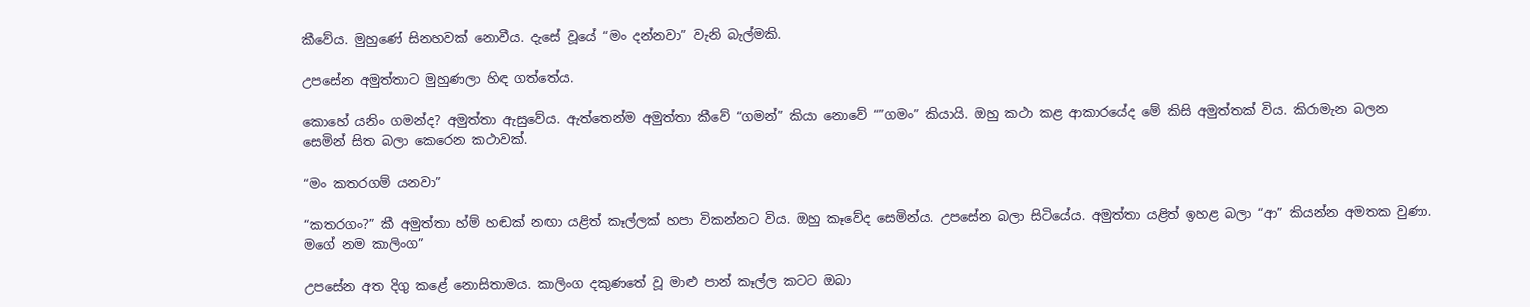කීවේය. මුහුණේ සිනහවක්‌ නොවීය. දැසේ වූයේ “මං දන්නවා” වැනි බැල්මකි.

උපසේන අමුත්තාට මුහුණලා හිඳ ගත්තේය.

කොහේ යනිං ගමන්ද? අමුත්තා ඇසුවේය. ඇත්තෙන්ම අමුත්තා කීවේ “ගමන්” කියා නොවේ “”ගමං” කියායි. ඔහු කථා කළ ආකාරයේද මේ කිසි අමුත්තක්‌ විය. කිරාමැන බලන සෙමින් සිත බලා කෙරෙන කථාවක්‌.

“මං කතරගම් යනවා”

“කතරගං?” කී අමුත්තා හ්ම් හඬක්‌ නඟා යළිත් කෑල්ලක්‌ හපා විකන්නට විය. ඔහු කෑවේද සෙමින්ය. උපසේන බලා සිටියේය. අමුත්තා යළිත් ඉහළ බලා “ආ” කියන්න අමතක වුණා. මගේ නම කාලිංග”

උපසේන අත දිගු කළේ නොසිතාමය. කාලිංග දකුණතේ වූ මාළු පාන් කෑල්ල කටට ඔබා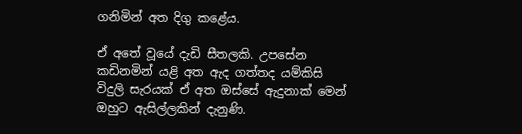ගනිමින් අත දිගු කළේය.

ඒ අතේ වූයේ දැඩි සීතලකි. උපසේන කඩිනමින් යළි අත ඇද ගත්තද යම්කිසි විදුලි සැරයක්‌ ඒ අත ඔස්‌සේ ඇදුනාක්‌ මෙන් ඔහුට ඇසිල්ලකින් දැනුණි.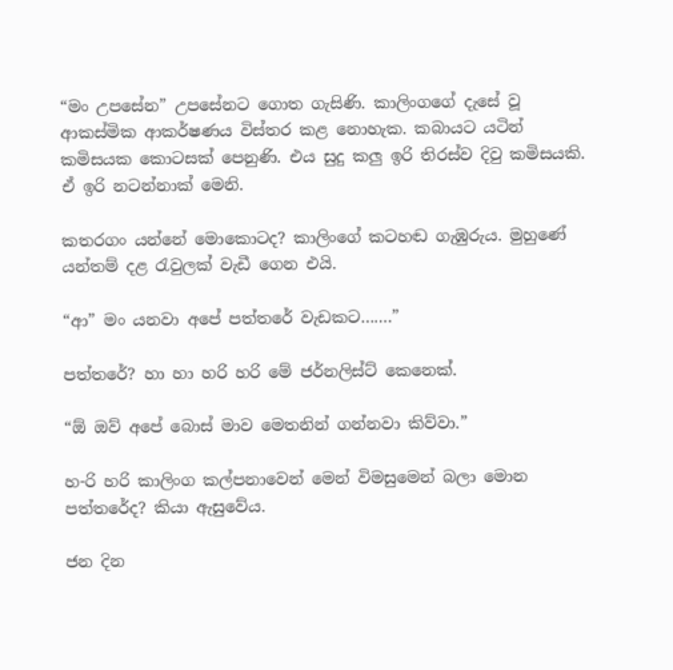“මං උපසේන” උපසේනට ගොත ගැසිණි. කාලිංගගේ දැසේ වූ ආකස්‌මික ආකර්ෂණය විස්‌තර කළ නොහැක. කබායට යටින් කමිසයක කොටසක්‌ පෙනුණි. එය සුදු කලු ඉරි තිරස්‌ව දිවු කමිසයකි. ඒ ඉරි නටන්නාක්‌ මෙනි.

කතරගං යන්නේ මොකොටද? කාලිංගේ කටහඬ ගැඹුරුය. මුහුණේ යන්තම් දළ රැවුලක්‌ වැඩී ගෙන එයි.

“ආ” මං යනවා අපේ පත්තරේ වැඩකට…….”

පත්තරේ? හා හා හරි හරි මේ ජර්නලිස්‌ට්‌ කෙනෙක්‌.

“ඕ ඔව් අපේ බොස්‌ මාව මෙතනින් ගන්නවා කිව්වා.”

හ-රි හරි කාලිංග කල්පනාවෙන් මෙන් විමසුමෙන් බලා මොන පත්තරේද? කියා ඇසුවේය.

ජන දින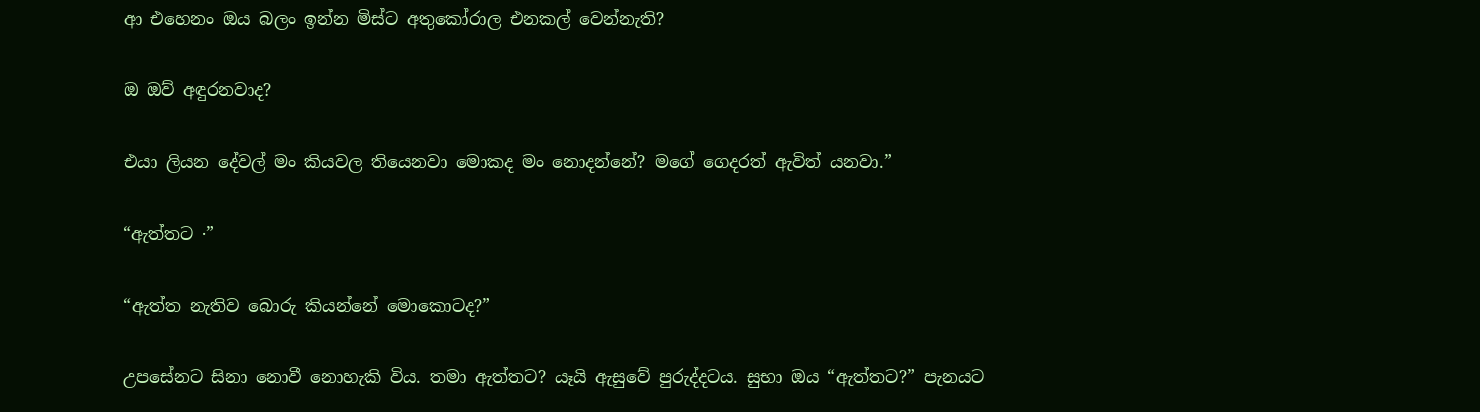ආ එහෙනං ඔය බලං ඉන්න මිස්‌ට අතුකෝරාල එනකල් වෙන්නැති?

ඔ ඔව් අඳුරනවාද?

එයා ලියන දේවල් මං කියවල තියෙනවා මොකද මං නොදන්නේ? මගේ ගෙදරත් ඇවිත් යනවා.”

“ඇත්තට ·”

“ඇත්ත නැතිව බොරු කියන්නේ මොකොටද?”

උපසේනට සිනා නොවී නොහැකි විය. තමා ඇත්තට? යෑයි ඇසුවේ පුරුද්දටය. සුභා ඔය “ඇත්තට?” පැනයට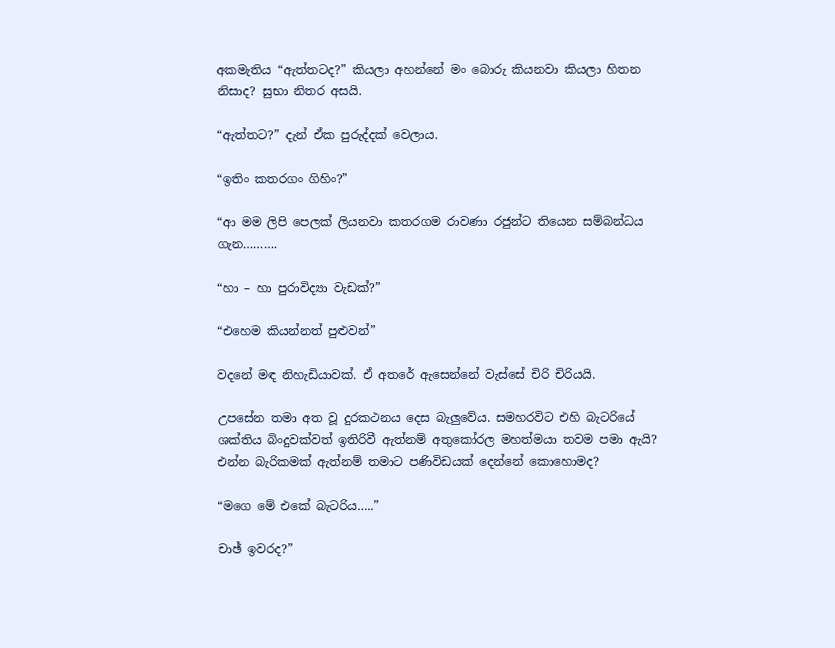අකමැතිය “ඇත්තටද?” කියලා අහන්නේ මං බොරු කියනවා කියලා හිතන නිසාද? සුභා නිතර අසයි.

“ඇත්තට?” දැන් ඒක පුරුද්දක්‌ වෙලාය.

“ඉතිං කතරගං ගිහිං?”

“ආ මම ලිපි පෙලක්‌ ලියනවා කතරගම රාවණා රජුන්ට තියෙන සම්බන්ධය ගැන……….

“හා – හා පුරාවිද්‍යා වැඩක්‌?”

“එහෙම කියන්නත් පුළුවන්”

වදනේ මඳ නිහැඩියාවක්‌. ඒ අතරේ ඇසෙන්නේ වැස්‌සේ චිරි චිරියයි.

උපසේන තමා අත වූ දුරකථනය දෙස බැලුවේය. සමහරවිට එහි බැටරියේ ශක්‌තිය බිංදුවක්‌වත් ඉතිරිවී ඇත්නම් අතුකෝරල මහත්මයා තවම පමා ඇයි? එන්න බැරිකමක්‌ ඇත්නම් තමාට පණිවිඩයක්‌ දෙන්නේ කොහොමද?

“මගෙ මේ එකේ බැටරිය…..”

චාඡ් ඉවරද?”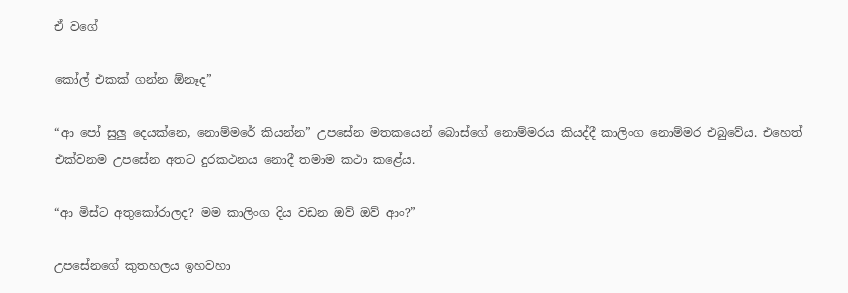ඒ වගේ

කෝල් එකක්‌ ගන්න ඕනෑද”

“ආ පෝ සුලු දෙයක්‌නෙ, නොම්මරේ කියන්න” උපසේන මතකයෙන් බොස්‌ගේ නොම්මරය කියද්දී කාලිංග නොම්මර එබුවේය. එහෙත් එක්‌වනම උපසේන අතට දුරකථනය නොදී තමාම කථා කළේය.

“ආ මිස්‌ට අතුකෝරාලද? මම කාලිංග දිය වඩන ඔව් ඔව් ආං?”

උපසේනගේ කුතහලය ඉහවහා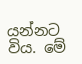යන්නට විය. මේ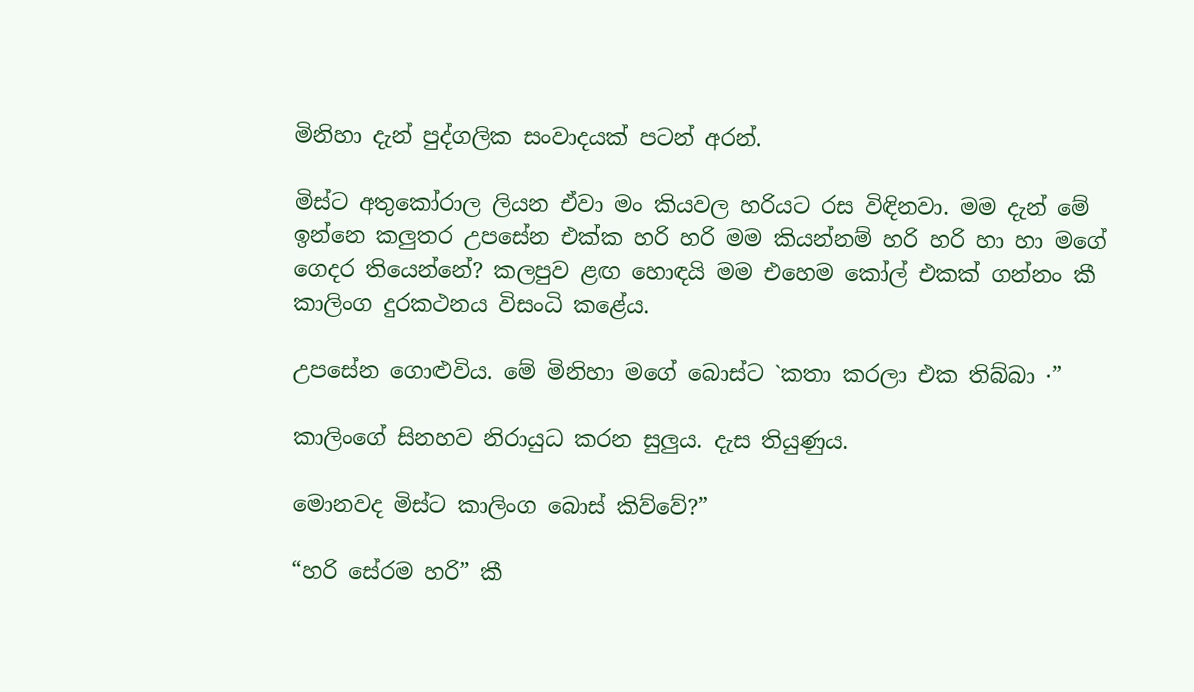මිනිහා දැන් පුද්ගලික සංවාදයක්‌ පටන් අරන්.

මිස්‌ට අතුකෝරාල ලියන ඒවා මං කියවල හරියට රස විඳිනවා. මම දැන් මේ ඉන්නෙ කලුතර උපසේන එක්‌ක හරි හරි මම කියන්නම් හරි හරි හා හා මගේ ගෙදර තියෙන්නේ? කලපුව ළඟ හොඳයි මම එහෙම කෝල් එකක්‌ ගන්නං කී කාලිංග දුරකථනය විසංධි කළේය.

උපසේන ගොළුවිය. මේ මිනිහා මගේ බොස්‌ට `කතා කරලා එක තිබ්බා ·”

කාලිංගේ සිනහව නිරායුධ කරන සුලුය. දැස තියුණුය.

මොනවද මිස්‌ට කාලිංග බොස්‌ කිව්වේ?”

“හරි සේරම හරි” කී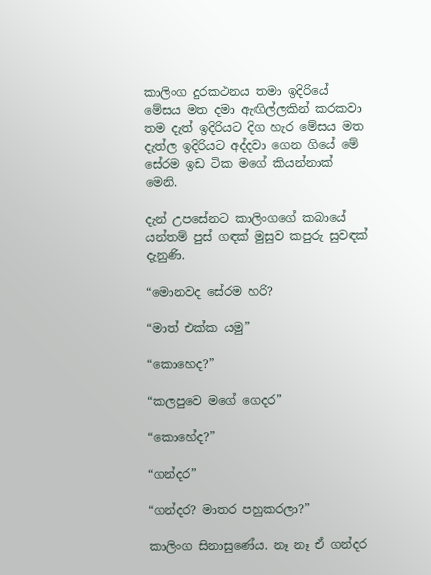කාලිංග දුරකථනය තමා ඉදිරියේ මේසය මත දමා ඇඟිල්ලකින් කරකවා තම දැත් ඉදිරියට දිග හැර මේසය මත දැත්ල ඉදිරියට අද්දවා ගෙන ගියේ මේ සේරම ඉඩ ටික මගේ කියන්නාක්‌ මෙනි.

දැන් උපසේනට කාලිංගගේ කබායේ යන්තම් පුස්‌ ගඳක්‌ මුසුව කපුරු සුවඳක්‌ දැනුණි.

“මොනවද සේරම හරි?

“මාත් එක්‌ක යමු”

“කොහෙද?”

“කලපුවෙ මගේ ගෙදර”

“කොහේද?”

“ගන්දර”

“ගන්දර? මාතර පහුකරලා?”

කාලිංග සිනාසුණේය. නෑ නෑ ඒ ගන්දර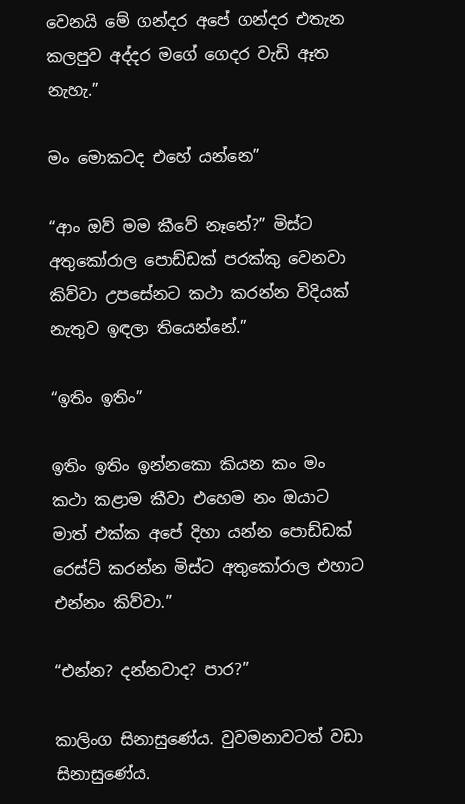වෙනයි මේ ගන්දර අපේ ගන්දර එතැන කලපුව අද්දර මගේ ගෙදර වැඩි ඈත නැහැ.”

මං මොකටද එහේ යන්නෙ”

“ආං ඔව් මම කීවේ නෑනේ?” මිස්‌ට අතුකෝරාල පොඩ්ඩක්‌ පරක්‌කු වෙනවා කිව්වා උපසේනට කථා කරන්න විදියක්‌ නැතුව ඉඳලා තියෙන්නේ.”

“ඉතිං ඉතිං”

ඉතිං ඉතිං ඉන්නකො කියන කං මං කථා කළාම කීවා එහෙම නං ඔයාට මාත් එක්‌ක අපේ දිහා යන්න පොඩ්ඩක්‌ රෙස්‌ට්‌ කරන්න මිස්‌ට අතුකෝරාල එහාට එන්නං කිව්වා.”

“එන්න? දන්නවාද? පාර?”

කාලිංග සිනාසුණේය. වුවමනාවටත් වඩා සිනාසුණේය.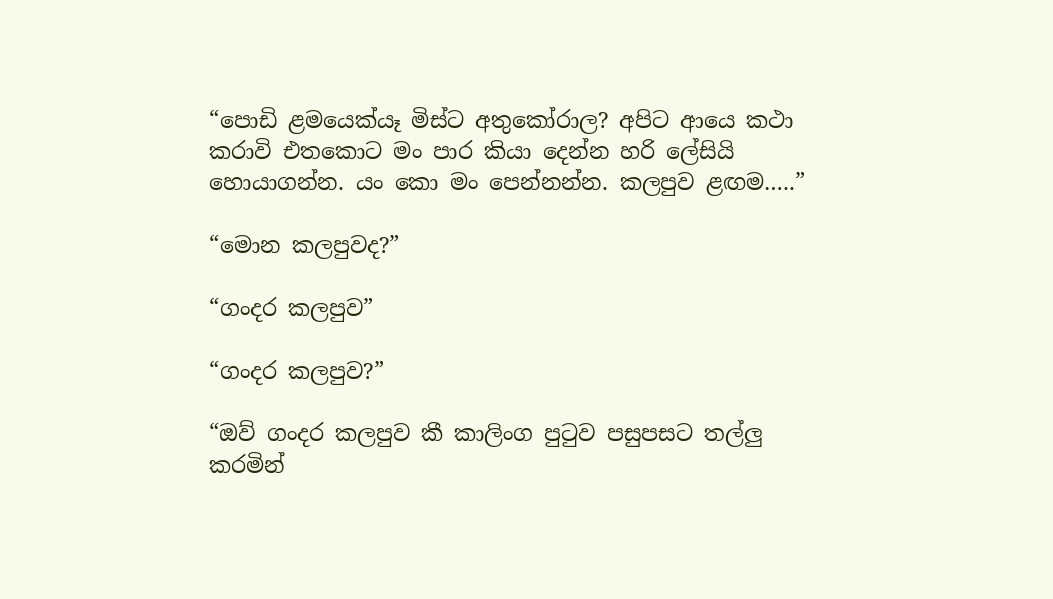“පොඩි ළමයෙක්‌යෑ මිස්‌ට අතුකෝරාල? අපිට ආයෙ කථා කරාවි එතකොට මං පාර කියා දෙන්න හරි ලේසියි හොයාගන්න. යං කො මං පෙන්නන්න. කලපුව ළඟම…..”

“මොන කලපුවද?”

“ගංදර කලපුව”

“ගංදර කලපුව?”

“ඔව් ගංදර කලපුව කී කාලිංග පුටුව පසුපසට තල්ලු කරමින්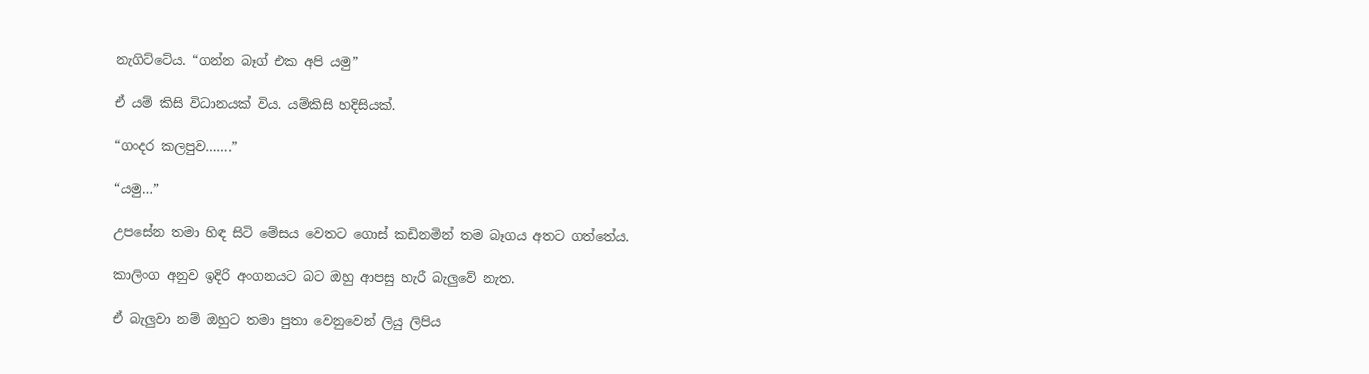නැගිට්‌ටේය. “ගන්න බෑග් එක අපි යමු”

ඒ යම් කිසි විධානයක්‌ විය. යම්කිසි හදිසියක්‌.

“ගංදර කලපුව…….”

“යමු…”

උපසේන තමා හිඳ සිටි මේසය වෙතට ගොස්‌ කඩිනමින් තම බෑගය අතට ගත්තේය.

කාලිංග අනුව ඉදිරි අංගනයට බට ඔහු ආපසු හැරී බැලුවේ නැත.

ඒ බැලුවා නම් ඔහුට තමා පුතා වෙනුවෙන් ලියු ලිපිය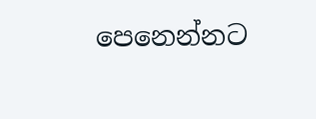පෙනෙන්නට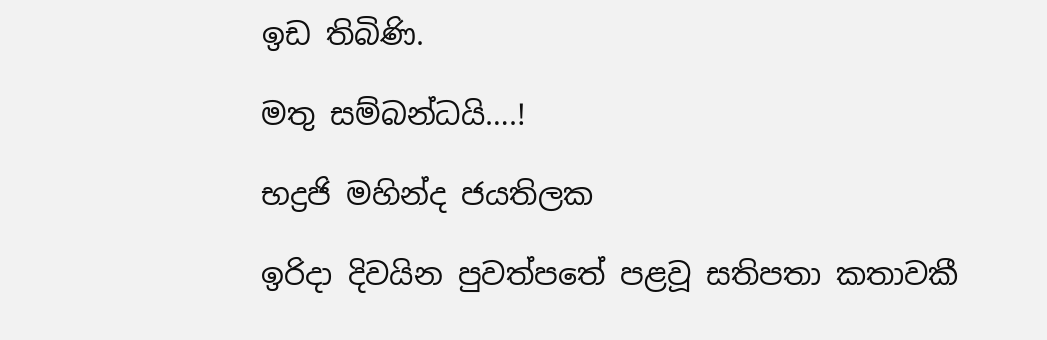ඉඩ තිබිණි.

මතු සම්බන්ධයි….!

භද්‍රජි මහින්ද ජයතිලක

ඉරිදා දිවයින පුවත්පතේ පළවූ සතිපතා කතාවකී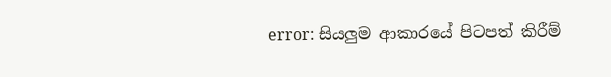error: සියලුම ආකාරයේ පිටපත් කිරීම්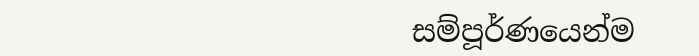සම්පූර්ණයෙන්ම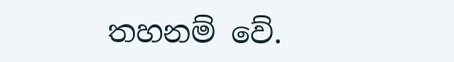තහනම් වේ.